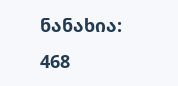ნანახია: 468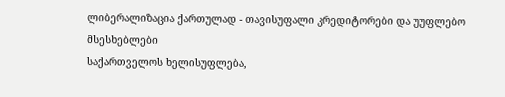ლიბერალიზაცია ქართულად - თავისუფალი კრედიტორები და უუფლებო მსესხებლები
საქართველოს ხელისუფლება,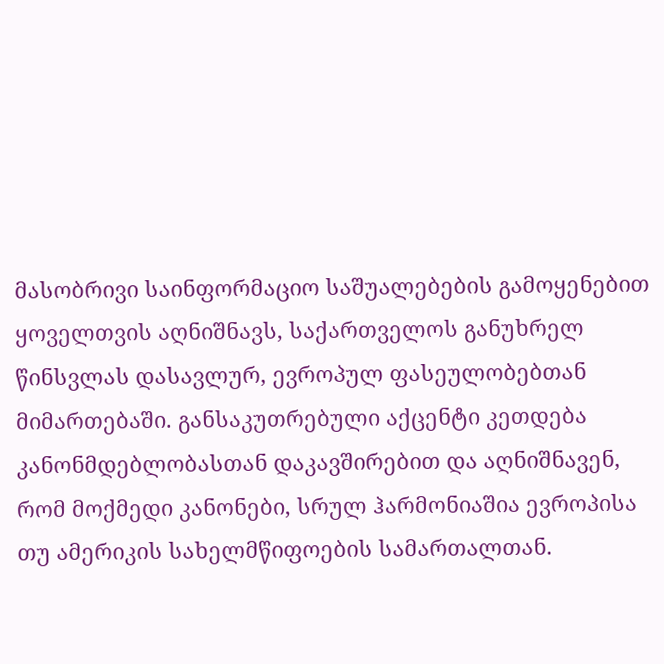მასობრივი საინფორმაციო საშუალებების გამოყენებით ყოველთვის აღნიშნავს, საქართველოს განუხრელ წინსვლას დასავლურ, ევროპულ ფასეულობებთან მიმართებაში. განსაკუთრებული აქცენტი კეთდება კანონმდებლობასთან დაკავშირებით და აღნიშნავენ, რომ მოქმედი კანონები, სრულ ჰარმონიაშია ევროპისა თუ ამერიკის სახელმწიფოების სამართალთან.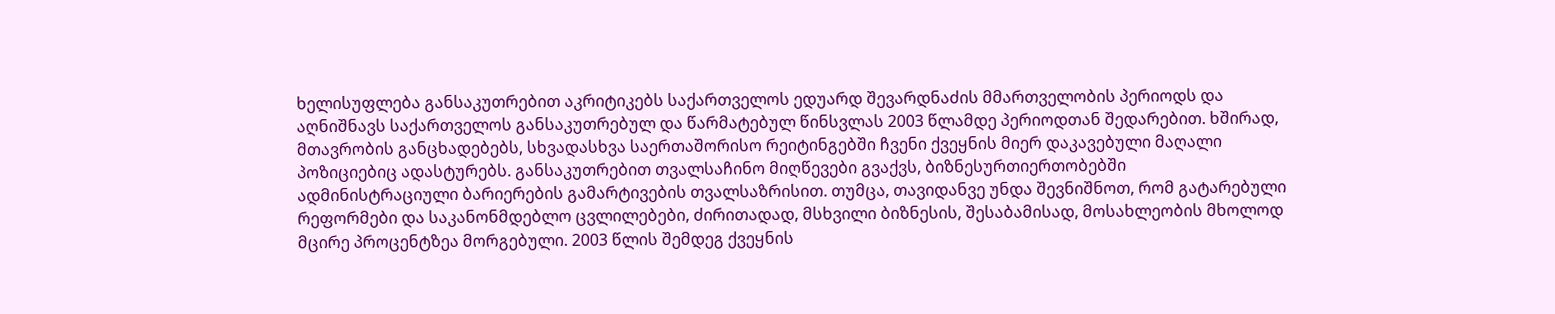ხელისუფლება განსაკუთრებით აკრიტიკებს საქართველოს ედუარდ შევარდნაძის მმართველობის პერიოდს და აღნიშნავს საქართველოს განსაკუთრებულ და წარმატებულ წინსვლას 2003 წლამდე პერიოდთან შედარებით. ხშირად, მთავრობის განცხადებებს, სხვადასხვა საერთაშორისო რეიტინგებში ჩვენი ქვეყნის მიერ დაკავებული მაღალი პოზიციებიც ადასტურებს. განსაკუთრებით თვალსაჩინო მიღწევები გვაქვს, ბიზნესურთიერთობებში ადმინისტრაციული ბარიერების გამარტივების თვალსაზრისით. თუმცა, თავიდანვე უნდა შევნიშნოთ, რომ გატარებული რეფორმები და საკანონმდებლო ცვლილებები, ძირითადად, მსხვილი ბიზნესის, შესაბამისად, მოსახლეობის მხოლოდ მცირე პროცენტზეა მორგებული. 2003 წლის შემდეგ ქვეყნის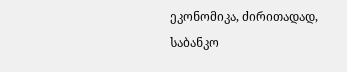ეკონომიკა, ძირითადად, საბანკო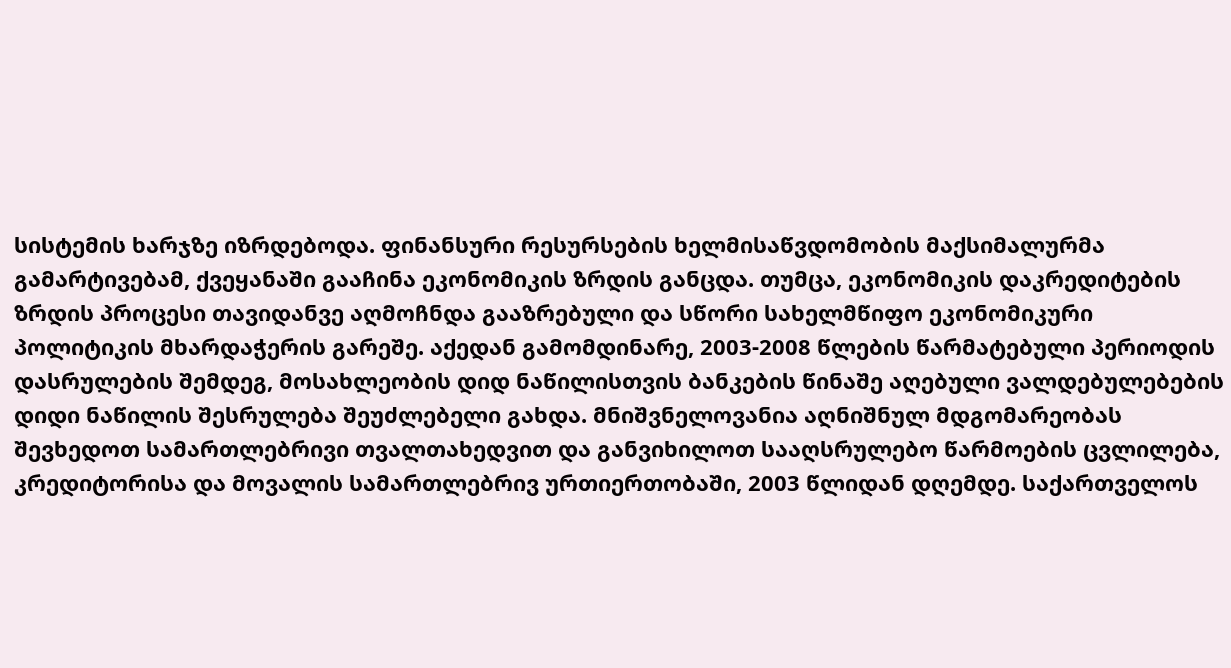სისტემის ხარჯზე იზრდებოდა. ფინანსური რესურსების ხელმისაწვდომობის მაქსიმალურმა გამარტივებამ, ქვეყანაში გააჩინა ეკონომიკის ზრდის განცდა. თუმცა, ეკონომიკის დაკრედიტების ზრდის პროცესი თავიდანვე აღმოჩნდა გააზრებული და სწორი სახელმწიფო ეკონომიკური პოლიტიკის მხარდაჭერის გარეშე. აქედან გამომდინარე, 2003-2008 წლების წარმატებული პერიოდის დასრულების შემდეგ, მოსახლეობის დიდ ნაწილისთვის ბანკების წინაშე აღებული ვალდებულებების დიდი ნაწილის შესრულება შეუძლებელი გახდა. მნიშვნელოვანია აღნიშნულ მდგომარეობას შევხედოთ სამართლებრივი თვალთახედვით და განვიხილოთ სააღსრულებო წარმოების ცვლილება, კრედიტორისა და მოვალის სამართლებრივ ურთიერთობაში, 2003 წლიდან დღემდე. საქართველოს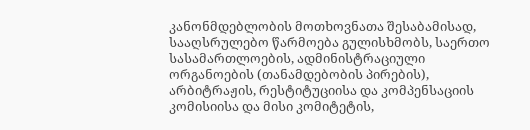კანონმდებლობის მოთხოვნათა შესაბამისად, სააღსრულებო წარმოება გულისხმობს, საერთო სასამართლოების, ადმინისტრაციული ორგანოების (თანამდებობის პირების), არბიტრაჟის, რესტიტუციისა და კომპენსაციის კომისიისა და მისი კომიტეტის,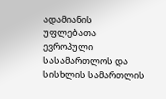ადამიანის უფლებათა ევროპული სასამართლოს და სისხლის სამართლის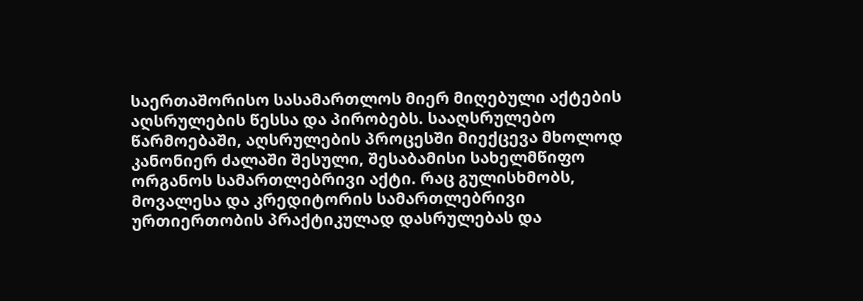საერთაშორისო სასამართლოს მიერ მიღებული აქტების აღსრულების წესსა და პირობებს. სააღსრულებო წარმოებაში, აღსრულების პროცესში მიექცევა მხოლოდ კანონიერ ძალაში შესული, შესაბამისი სახელმწიფო ორგანოს სამართლებრივი აქტი. რაც გულისხმობს, მოვალესა და კრედიტორის სამართლებრივი ურთიერთობის პრაქტიკულად დასრულებას და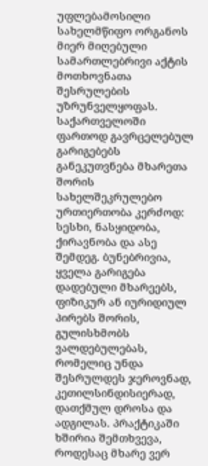უფლებამოსილი სახელმწიფო ორგანოს მიერ მიღებული სამართლებრივი აქტის მოთხოვნათა შესრულების უზრუნველყოფას. საქართველოში ფართოდ გავრცელებულ გარიგებებს განეკუთვნება მხარეთა შორის სახელშეკრულებო ურთიერთობა კერძოდ: სესხი, ნასყიდობა, ქირავნობა და ასე შემდეგ. ბუნებრივია, ყველა გარიგება დადებული მხარეებს, ფიზიკურ ან იურიდიულ პირებს შორის, გულისხმობს ვალდებულებას, რომელიც უნდა შესრულდეს ჯეროვნად, კეთილსინდისიერად, დათქმულ დროსა და ადგილას. პრაქტიკაში ხშირია შემთხვევა, როდესაც მხარე ვერ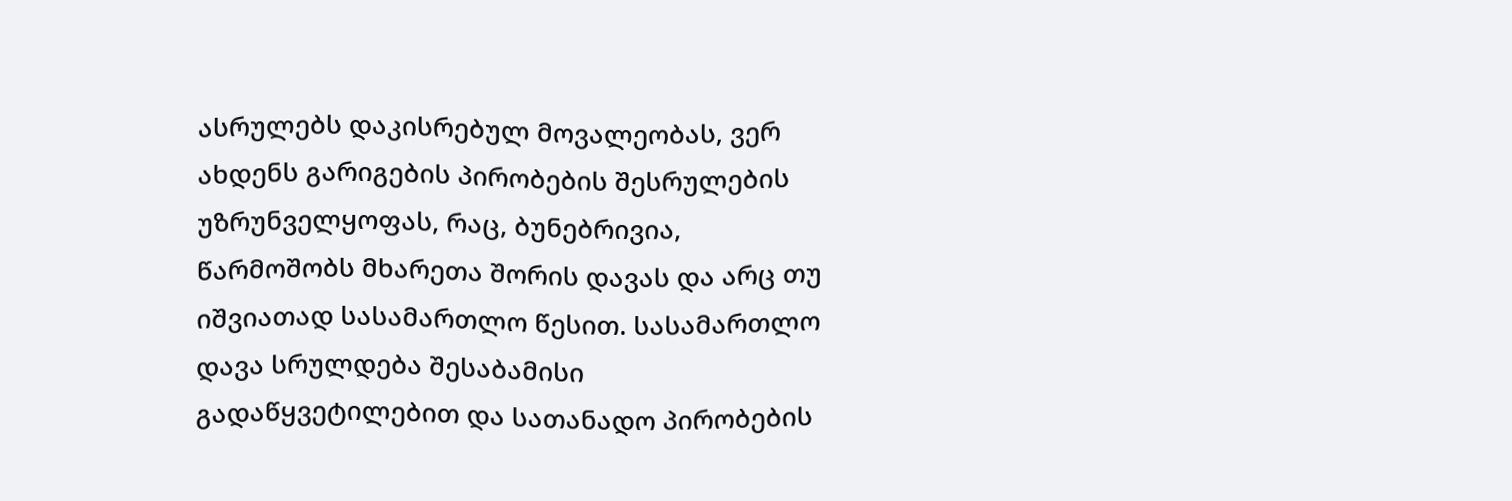ასრულებს დაკისრებულ მოვალეობას, ვერ ახდენს გარიგების პირობების შესრულების უზრუნველყოფას, რაც, ბუნებრივია, წარმოშობს მხარეთა შორის დავას და არც თუ იშვიათად სასამართლო წესით. სასამართლო დავა სრულდება შესაბამისი გადაწყვეტილებით და სათანადო პირობების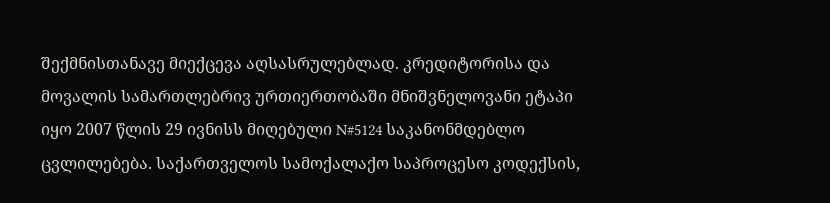შექმნისთანავე მიექცევა აღსასრულებლად. კრედიტორისა და მოვალის სამართლებრივ ურთიერთობაში მნიშვნელოვანი ეტაპი იყო 2007 წლის 29 ივნისს მიღებული N#5124 საკანონმდებლო ცვლილებება. საქართველოს სამოქალაქო საპროცესო კოდექსის,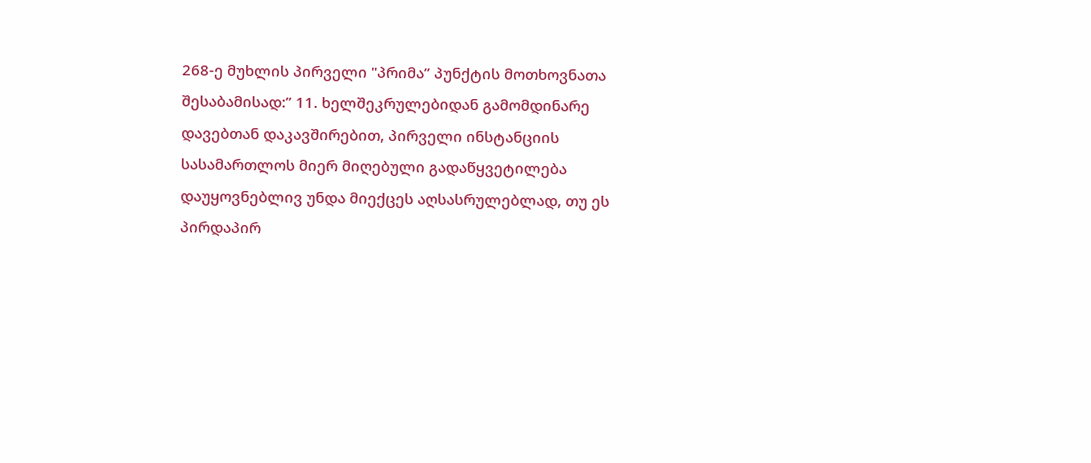268-ე მუხლის პირველი "პრიმა” პუნქტის მოთხოვნათა შესაბამისად:” 11. ხელშეკრულებიდან გამომდინარე დავებთან დაკავშირებით, პირველი ინსტანციის სასამართლოს მიერ მიღებული გადაწყვეტილება დაუყოვნებლივ უნდა მიექცეს აღსასრულებლად, თუ ეს პირდაპირ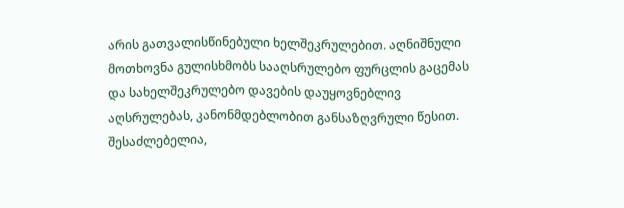არის გათვალისწინებული ხელშეკრულებით. აღნიშნული მოთხოვნა გულისხმობს სააღსრულებო ფურცლის გაცემას და სახელშეკრულებო დავების დაუყოვნებლივ აღსრულებას, კანონმდებლობით განსაზღვრული წესით. შესაძლებელია,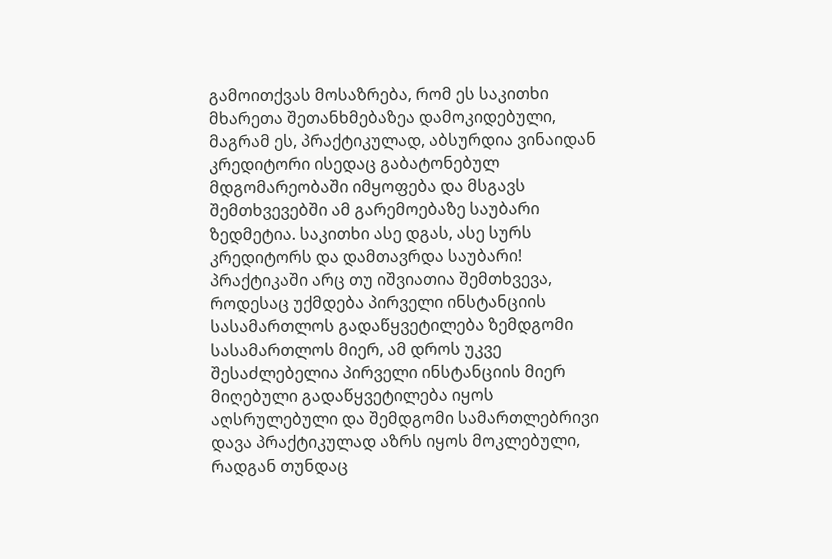გამოითქვას მოსაზრება, რომ ეს საკითხი მხარეთა შეთანხმებაზეა დამოკიდებული, მაგრამ ეს, პრაქტიკულად, აბსურდია ვინაიდან კრედიტორი ისედაც გაბატონებულ მდგომარეობაში იმყოფება და მსგავს შემთხვევებში ამ გარემოებაზე საუბარი ზედმეტია. საკითხი ასე დგას, ასე სურს კრედიტორს და დამთავრდა საუბარი! პრაქტიკაში არც თუ იშვიათია შემთხვევა, როდესაც უქმდება პირველი ინსტანციის სასამართლოს გადაწყვეტილება ზემდგომი სასამართლოს მიერ, ამ დროს უკვე შესაძლებელია პირველი ინსტანციის მიერ მიღებული გადაწყვეტილება იყოს აღსრულებული და შემდგომი სამართლებრივი დავა პრაქტიკულად აზრს იყოს მოკლებული, რადგან თუნდაც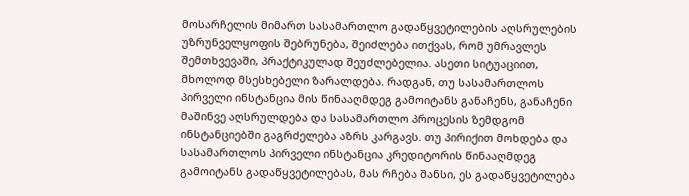მოსარჩელის მიმართ სასამართლო გადაწყვეტილების აღსრულების უზრუნველყოფის შებრუნება, შეიძლება ითქვას, რომ უმრავლეს შემთხვევაში, პრაქტიკულად შეუძლებელია. ასეთი სიტუაციით, მხოლოდ მსესხებელი ზარალდება. რადგან, თუ სასამართლოს პირველი ინსტანცია მის წინააღმდეგ გამოიტანს განაჩენს, განაჩენი მაშინვე აღსრულდება და სასამართლო პროცესის ზემდგომ ინსტანციებში გაგრძელება აზრს კარგავს. თუ პირიქით მოხდება და სასამართლოს პირველი ინსტანცია კრედიტორის წინააღმდეგ გამოიტანს გადაწყვეტილებას, მას რჩება შანსი, ეს გადაწყვეტილება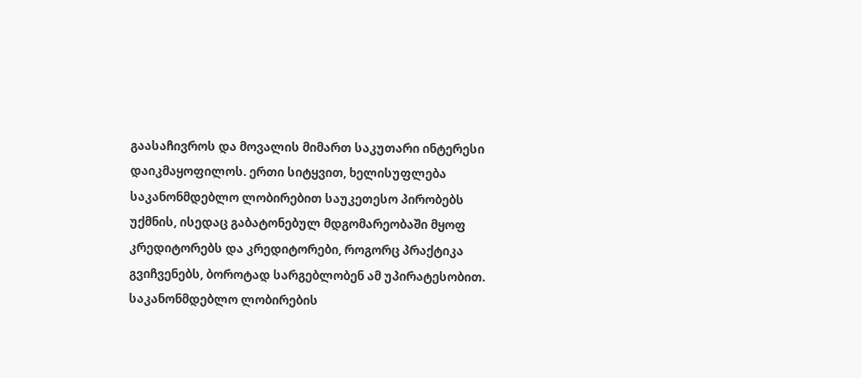გაასაჩივროს და მოვალის მიმართ საკუთარი ინტერესი დაიკმაყოფილოს. ერთი სიტყვით, ხელისუფლება საკანონმდებლო ლობირებით საუკეთესო პირობებს უქმნის, ისედაც გაბატონებულ მდგომარეობაში მყოფ კრედიტორებს და კრედიტორები, როგორც პრაქტიკა გვიჩვენებს, ბოროტად სარგებლობენ ამ უპირატესობით. საკანონმდებლო ლობირების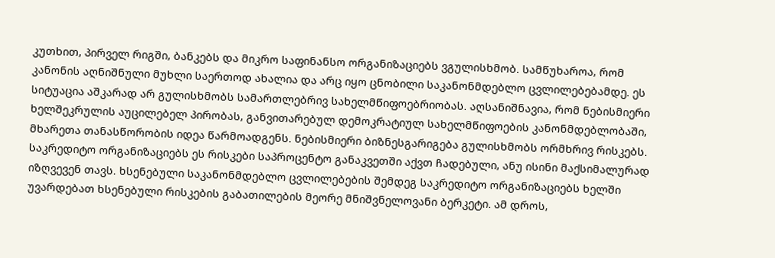კუთხით, პირველ რიგში, ბანკებს და მიკრო საფინანსო ორგანიზაციებს ვგულისხმობ. სამწუხაროა, რომ კანონის აღნიშნული მუხლი საერთოდ ახალია და არც იყო ცნობილი საკანონმდებლო ცვლილებებამდე. ეს სიტუაცია აშკარად არ გულისხმობს სამართლებრივ სახელმწიფოებრიობას. აღსანიშნავია, რომ ნებისმიერი ხელშეკრულის აუცილებელ პირობას, განვითარებულ დემოკრატიულ სახელმწიფოების კანონმდებლობაში, მხარეთა თანასწორობის იდეა წარმოადგენს. ნებისმიერი ბიზნესგარიგება გულისხმობს ორმხრივ რისკებს. საკრედიტო ორგანიზაციებს ეს რისკები საპროცენტო განაკვეთში აქვთ ჩადებული, ანუ ისინი მაქსიმალურად იზღვევენ თავს. ხსენებული საკანონმდებლო ცვლილებების შემდეგ საკრედიტო ორგანიზაციებს ხელში უვარდებათ ხსენებული რისკების გაბათილების მეორე მნიშვნელოვანი ბერკეტი. ამ დროს,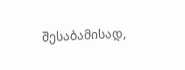შესაბამისად,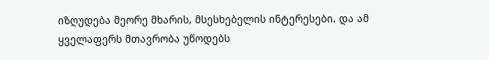იზღუდება მეორე მხარის, მსესხებელის ინტერესები. და ამ ყველაფერს მთავრობა უწოდებს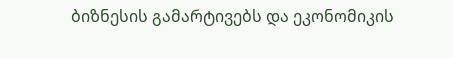ბიზნესის გამარტივებს და ეკონომიკის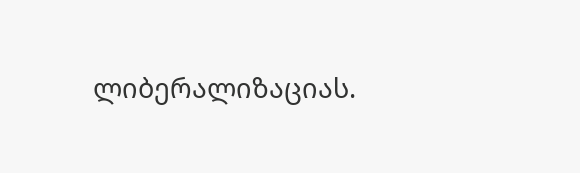ლიბერალიზაციას.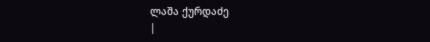ლაშა ქურდაძე
|